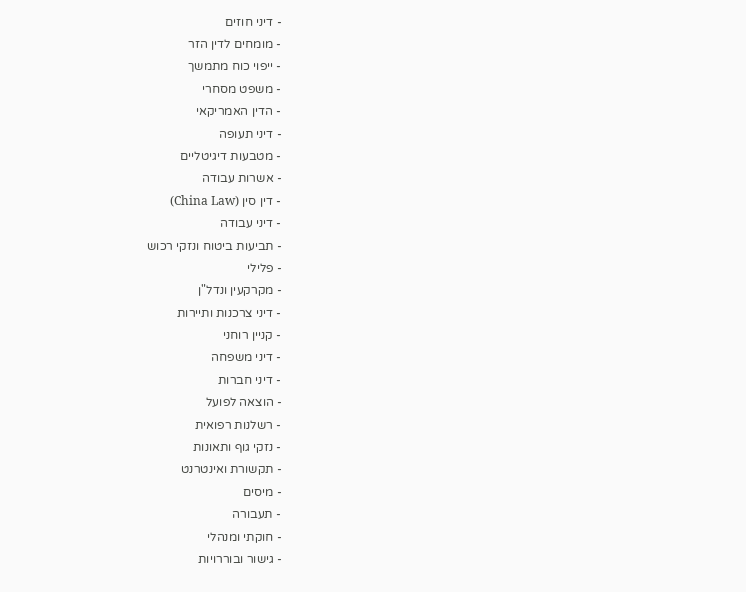- דיני חוזים
- מומחים לדין הזר
- ייפוי כוח מתמשך
- משפט מסחרי
- הדין האמריקאי
- דיני תעופה
- מטבעות דיגיטליים
- אשרות עבודה
- דין סין (China Law)
- דיני עבודה
- תביעות ביטוח ונזקי רכוש
- פלילי
- מקרקעין ונדל"ן
- דיני צרכנות ותיירות
- קניין רוחני
- דיני משפחה
- דיני חברות
- הוצאה לפועל
- רשלנות רפואית
- נזקי גוף ותאונות
- תקשורת ואינטרנט
- מיסים
- תעבורה
- חוקתי ומנהלי
- גישור ובוררויות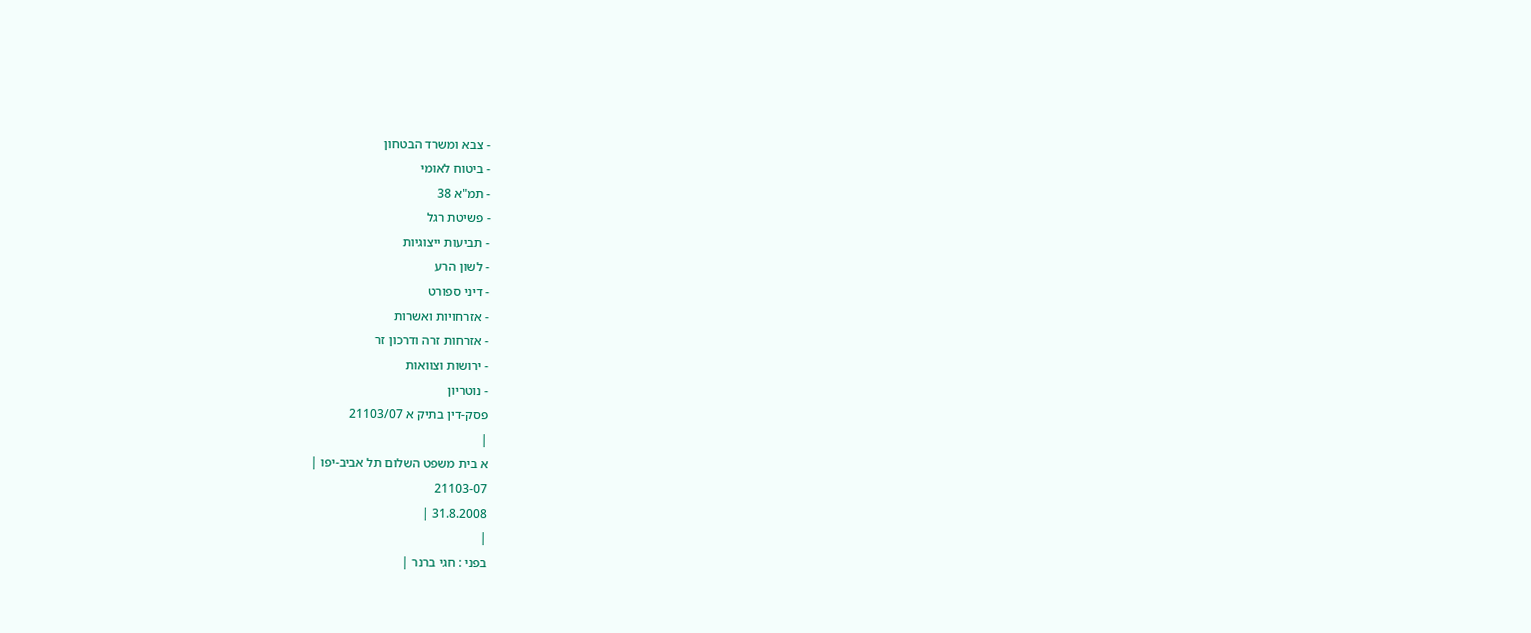- צבא ומשרד הבטחון
- ביטוח לאומי
- תמ"א 38
- פשיטת רגל
- תביעות ייצוגיות
- לשון הרע
- דיני ספורט
- אזרחויות ואשרות
- אזרחות זרה ודרכון זר
- ירושות וצוואות
- נוטריון
פסק-דין בתיק א 21103/07
|
א בית משפט השלום תל אביב-יפו |
21103-07
31.8.2008 |
|
בפני : חגי ברנר |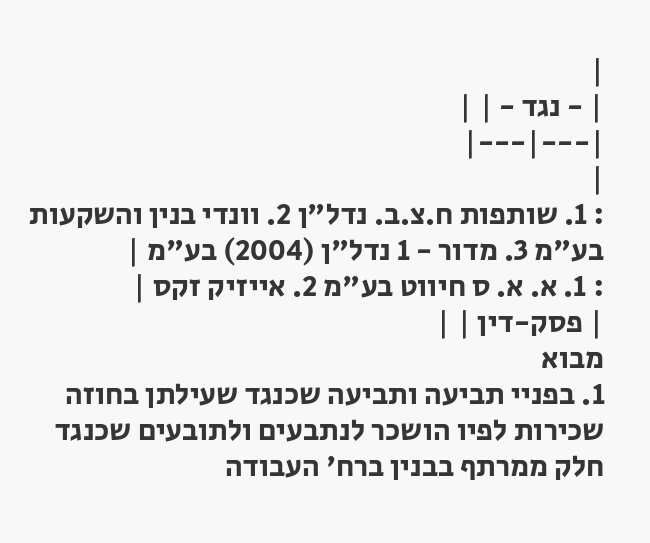|
| - נגד - | |
|---|---|
|
: 1. שותפות ח.צ.ב. נדל"ן 2. וונדי בנין והשקעות בע"מ 3. מדור - 1 נדל"ן (2004) בע"מ |
: 1. א. א. ס חיווט בע"מ 2. אייזיק זקס |
| פסק-דין | |
מבוא
1. בפניי תביעה ותביעה שכנגד שעילתן בחוזה שכירות לפיו הושכר לנתבעים ולתובעים שכנגד חלק ממרתף בבנין ברח' העבודה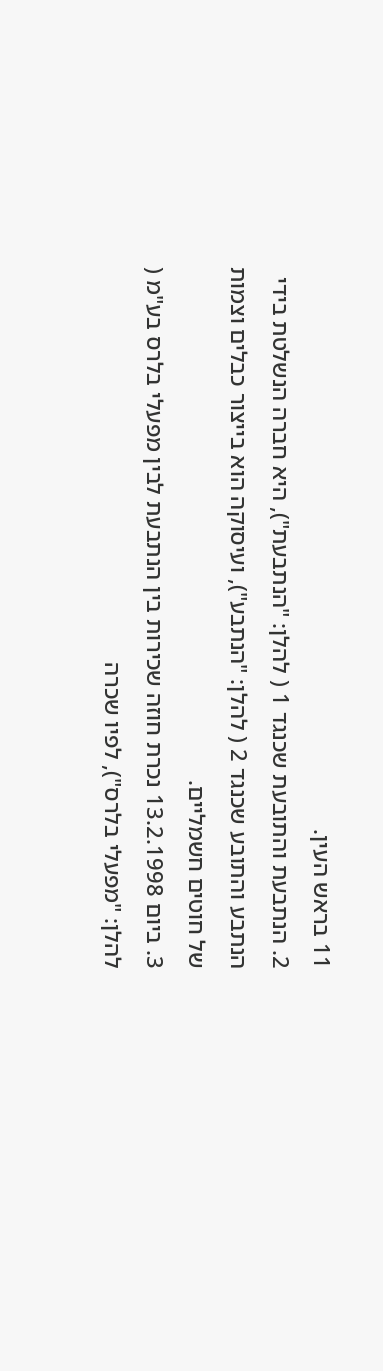11 בראש העין.
2. הנתבעת והתובעת שכנגד 1 ( להלן: "הנתבעת"), היא חברה הנשלטת בידי הנתבע והתובע שכנגד 2 ( להלן: "הנתבע"), ועיסוקה הוא בייצור כבלים וצמות של חוטים חשמליים.
3. ביום 13.2.1998 נכרת חוזה שכירות בין הנתבעת לבין מפעלי בלרס בע"מ ( להלן: "מפעלי בלרס"), לפיו שכרה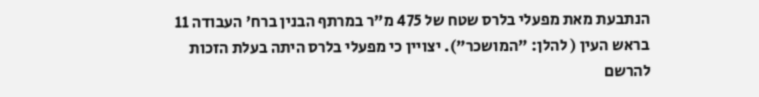הנתבעת מאת מפעלי בלרס שטח של 475 מ"ר במרתף הבנין ברח' העבודה 11 בראש העין ( להלן: "המושכר"). יצויין כי מפעלי בלרס היתה בעלת הזכות להרשם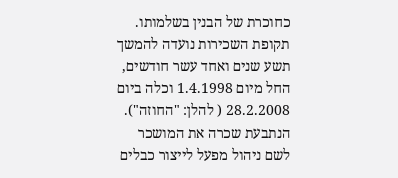כחוכרת של הבנין בשלמותו. תקופת השכירות נועדה להמשך תשע שנים ואחד עשר חודשים, החל מיום 1.4.1998 וכלה ביום 28.2.2008 ( להלן: "החוזה"). הנתבעת שכרה את המושכר לשם ניהול מפעל לייצור כבלים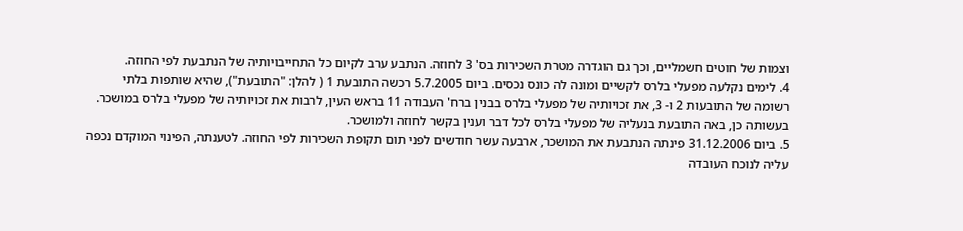וצמות של חוטים חשמליים, וכך גם הוגדרה מטרת השכירות בס' 3 לחוזה. הנתבע ערב לקיום כל התחייבויותיה של הנתבעת לפי החוזה.
4. לימים נקלעה מפעלי בלרס לקשיים ומונה לה כונס נכסים. ביום 5.7.2005 רכשה התובעת 1 ( להלן: "התובעת"), שהיא שותפות בלתי רשומה של התובעות 2 ו- 3, את זכויותיה של מפעלי בלרס בבנין ברח' העבודה 11 בראש העין, לרבות את זכויותיה של מפעלי בלרס במושכר. בעשותה כן, באה התובעת בנעליה של מפעלי בלרס לכל דבר וענין בקשר לחוזה ולמושכר.
5. ביום 31.12.2006 פינתה הנתבעת את המושכר, ארבעה עשר חודשים לפני תום תקופת השכירות לפי החוזה. לטענתה, הפינוי המוקדם נכפה עליה לנוכח העובדה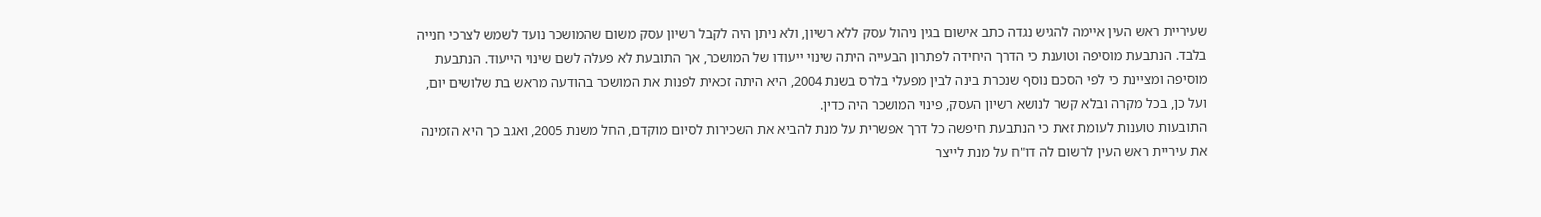שעיריית ראש העין איימה להגיש נגדה כתב אישום בגין ניהול עסק ללא רשיון, ולא ניתן היה לקבל רשיון עסק משום שהמושכר נועד לשמש לצרכי חנייה בלבד. הנתבעת מוסיפה וטוענת כי הדרך היחידה לפתרון הבעייה היתה שינוי ייעודו של המושכר, אך התובעת לא פעלה לשם שינוי הייעוד. הנתבעת מוסיפה ומציינת כי לפי הסכם נוסף שנכרת בינה לבין מפעלי בלרס בשנת 2004, היא היתה זכאית לפנות את המושכר בהודעה מראש בת שלושים יום, ועל כן, בכל מקרה ובלא קשר לנושא רשיון העסק, פינוי המושכר היה כדין.
התובעות טוענות לעומת זאת כי הנתבעת חיפשה כל דרך אפשרית על מנת להביא את השכירות לסיום מוקדם, החל משנת 2005, ואגב כך היא הזמינה את עיריית ראש העין לרשום לה דו"ח על מנת לייצר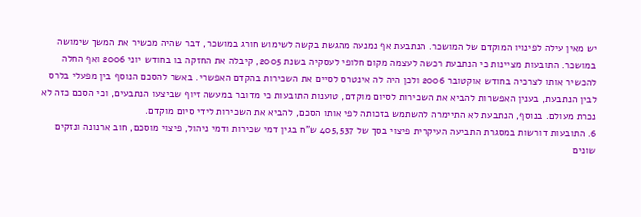יש מאין עילה לפינויו המוקדם של המושכר. הנתבעת אף נמנעה מהגשת בקשה לשימוש חורג במושכר, דבר שהיה מכשיר את המשך שימושה במושכר. התובעות מציינות כי הנתבעת רכשה לעצמה מקום חלופי לעסקיה בשנת 2005, קיבלה את החזקה בו בחודש יוני 2006 ואף החלה להכשיר אותו לצרכיה בחודש אוקטובר 2006 ולכן היה לה אינטרס לסיים את השכירות בהקדם האפשרי. באשר להסכם הנוסף בין מפעלי בלרס לבין הנתבעת, בענין האפשרות להביא את השכירות לסיום מוקדם, טוענות התובעות כי מדובר במעשה זיוף שביצעו הנתבעים, וכי הסכם כזה לא נכרת מעולם. בנוסף, הנתבעת לא התיימרה להשתמש בזכותה לפי אותו הסכם, להביא את השכירות לידי סיום מוקדם.
6. התובעות דורשות במסגרת התביעה העיקרית פיצוי בסך של 405,537 ש"ח בגין דמי שכירות ודמי ניהול, פיצוי מוסכם, חוב ארנונה ונזקים שונים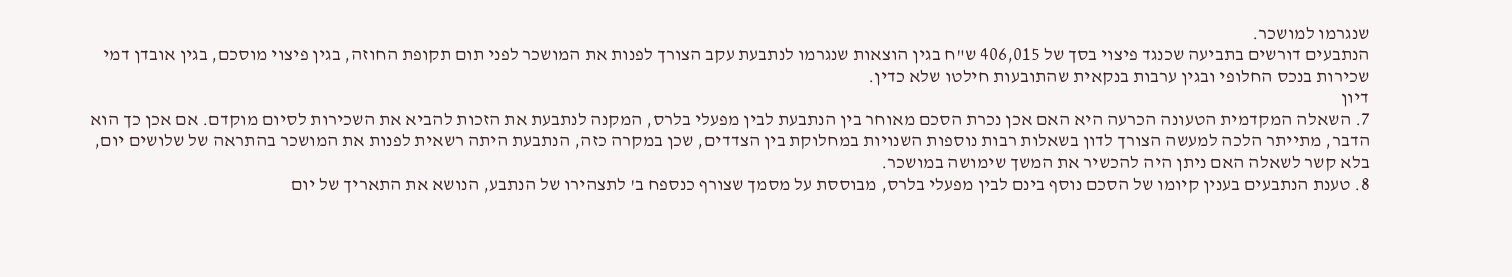שנגרמו למושכר.
הנתבעים דורשים בתביעה שכנגד פיצוי בסך של 406,015 ש"ח בגין הוצאות שנגרמו לנתבעת עקב הצורך לפנות את המושכר לפני תום תקופת החוזה, בגין פיצוי מוסכם, בגין אובדן דמי שכירות בנכס החלופי ובגין ערבות בנקאית שהתובעות חילטו שלא כדין.
דיון
7. השאלה המקדמית הטעונה הכרעה היא האם אכן נכרת הסכם מאוחר בין הנתבעת לבין מפעלי בלרס, המקנה לנתבעת את הזכות להביא את השכירות לסיום מוקדם. אם אכן כך הוא הדבר, מתייתר הלכה למעשה הצורך לדון בשאלות רבות נוספות השנויות במחלוקת בין הצדדים, שכן במקרה כזה, הנתבעת היתה רשאית לפנות את המושכר בהתראה של שלושים יום, בלא קשר לשאלה האם ניתן היה להכשיר את המשך שימושה במושכר.
8. טענת הנתבעים בענין קיומו של הסכם נוסף בינם לבין מפעלי בלרס, מבוססת על מסמך שצורף כנספח ב' לתצהירו של הנתבע, הנושא את התאריך של יום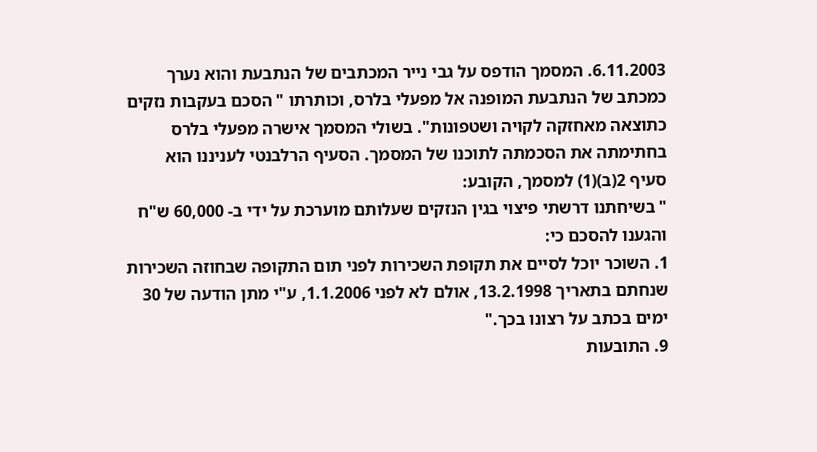6.11.2003. המסמך הודפס על גבי נייר המכתבים של הנתבעת והוא נערך כמכתב של הנתבעת המופנה אל מפעלי בלרס, וכותרתו " הסכם בעקבות נזקים כתוצאה מאחזקה לקויה ושטפונות". בשולי המסמך אישרה מפעלי בלרס בחתימתה את הסכמתה לתוכנו של המסמך. הסעיף הרלבנטי לעניננו הוא סעיף 2(ב)(1) למסמך, הקובע:
" בשיחתנו דרשתי פיצוי בגין הנזקים שעלותם מוערכת על ידי ב- 60,000 ש"ח והגענו להסכם כי:
1. השוכר יוכל לסיים את תקופת השכירות לפני תום התקופה שבחוזה השכירות שנחתם בתאריך 13.2.1998, אולם לא לפני 1.1.2006, ע"י מתן הודעה של 30 ימים בכתב על רצונו בכך."
9. התובעות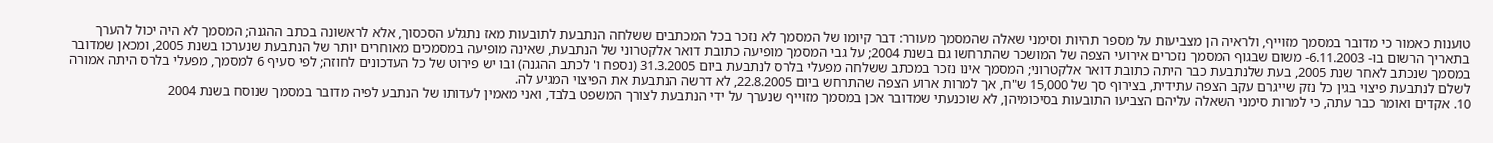טוענות כאמור כי מדובר במסמך מזוייף, ולראיה הן מצביעות על מספר תהיות וסימני שאלה שהמסמך מעורר: דבר קיומו של המסמך לא נזכר בכל המכתבים ששלחה הנתבעת לתובעות מאז נתגלע הסכסוך, אלא לראשונה בכתב ההגנה; המסמך לא היה יכול להערך בתאריך הרשום בו- 6.11.2003- משום שבגוף המסמך נזכרים אירועי הצפה של המושכר שהתרחשו גם בשנת 2004; על גבי המסמך מופיעה כתובת דואר אלקטרוני של הנתבעת, שאינה מופיעה במסמכים מאוחרים יותר של הנתבעת שנערכו בשנת 2005, ומכאן שמדובר במסמך שנכתב לאחר שנת 2005, בעת שלנתבעת כבר היתה כתובת דואר אלקטרוני; המסמך אינו נזכר במכתב ששלחה מפעלי בלרס לנתבעת ביום 31.3.2005 (נספח ו' לכתב ההגנה) ובו יש פירוט של כל העדכונים לחוזה; לפי סעיף 6 למסמך, מפעלי בלרס היתה אמורה לשלם לנתבעת פיצוי בגין כל נזק שייגרם עקב הצפה עתידית, בצירוף סך של 15,000 ש"ח, אך למרות ארוע הצפה שהתרחש ביום 22.8.2005, לא דרשה הנתבעת את הפיצוי המגיע לה.
10. אקדים ואומר כבר עתה, כי למרות סימני השאלה עליהם הצביעו התובעות בסיכומיהן, לא שוכנעתי שמדובר אכן במסמך מזוייף שנערך על ידי הנתבעת לצורך המשפט בלבד, ואני מאמין לעדותו של הנתבע לפיה מדובר במסמך שנוסח בשנת 2004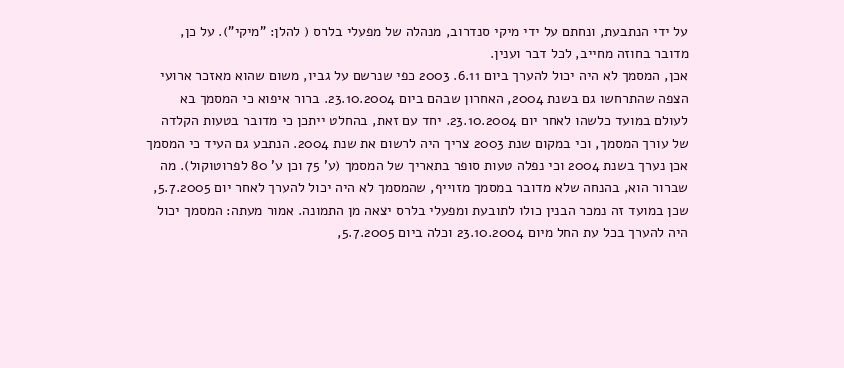על ידי הנתבעת, ונחתם על ידי מיקי סנדרוב, מנהלה של מפעלי בלרס ( להלן: "מיקי"). על כן, מדובר בחוזה מחייב, לכל דבר וענין.
אכן, המסמך לא היה יכול להערך ביום 6.11. 2003 כפי שנרשם על גביו, משום שהוא מאזכר ארועי הצפה שהתרחשו גם בשנת 2004, האחרון שבהם ביום 23.10.2004. ברור איפוא כי המסמך בא לעולם במועד כלשהו לאחר יום 23.10.2004. יחד עם זאת, בהחלט ייתכן כי מדובר בטעות הקלדה של עורך המסמך, וכי במקום שנת 2003 צריך היה לרשום את שנת 2004. הנתבע גם העיד כי המסמך אכן נערך בשנת 2004 וכי נפלה טעות סופר בתאריך של המסמך (ע' 75 וכן ע' 80 לפרוטוקול). מה שברור הוא, בהנחה שלא מדובר במסמך מזוייף, שהמסמך לא היה יכול להערך לאחר יום 5.7.2005, שכן במועד זה נמכר הבנין כולו לתובעת ומפעלי בלרס יצאה מן התמונה. אמור מעתה: המסמך יכול היה להערך בכל עת החל מיום 23.10.2004 וכלה ביום 5.7.2005,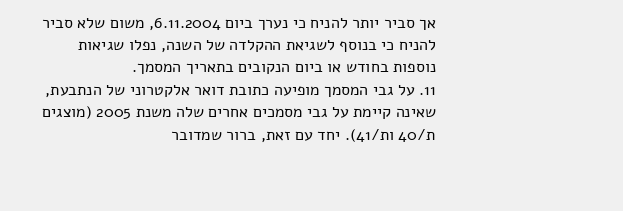אך סביר יותר להניח כי נערך ביום 6.11.2004, משום שלא סביר להניח כי בנוסף לשגיאת ההקלדה של השנה, נפלו שגיאות נוספות בחודש או ביום הנקובים בתאריך המסמך.
11. על גבי המסמך מופיעה כתובת דואר אלקטרוני של הנתבעת, שאינה קיימת על גבי מסמכים אחרים שלה משנת 2005 (מוצגים ת/40 ות/41). יחד עם זאת, ברור שמדובר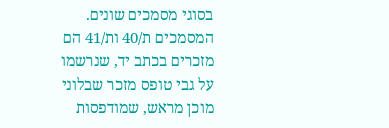בסוגי מסמכים שונים. המסמכים ת/40 ות/41 הם מזכרים בכתב יד, שנרשמו על גבי טופס מזכר שבלוני מוכן מראש, שמודפסות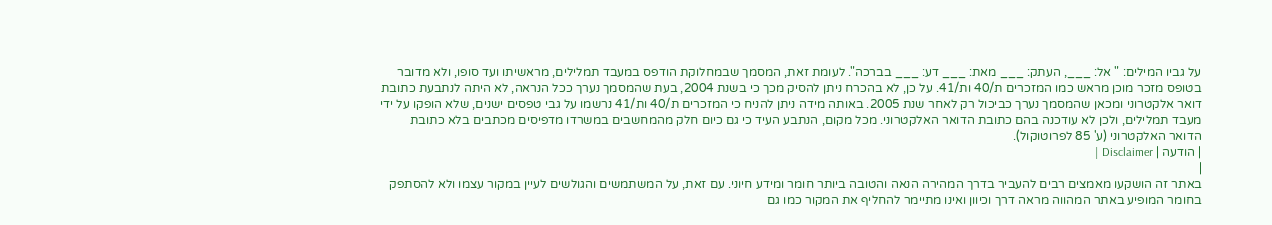על גביו המילים: " אל: ___, העתק: ___ מאת: ___ דע: ___ בברכה". לעומת זאת, המסמך שבמחלוקת הודפס במעבד תמלילים, מראשיתו ועד סופו, ולא מדובר בטופס מזכר מוכן מראש כמו המזכרים ת/40 ות/41. על כן, לא בהכרח ניתן להסיק מכך כי בשנת 2004, בעת שהמסמך נערך ככל הנראה, לא היתה לנתבעת כתובת דואר אלקטרוני ומכאן שהמסמך נערך כביכול רק לאחר שנת 2005. באותה מידה ניתן להניח כי המזכרים ת/40 ות/41 נרשמו על גבי טפסים ישנים, שלא הופקו על ידי מעבד תמלילים, ולכן לא עודכנה בהם כתובת הדואר האלקטרוני. מכל מקום, הנתבע העיד כי גם כיום חלק מהמחשבים במשרדו מדפיסים מכתבים בלא כתובת הדואר האלקטרוני (ע' 85 לפרוטוקול).
| הודעה | Disclaimer |
|
באתר זה הושקעו מאמצים רבים להעביר בדרך המהירה הנאה והטובה ביותר חומר ומידע חיוני. עם זאת, על המשתמשים והגולשים לעיין במקור עצמו ולא להסתפק בחומר המופיע באתר המהווה מראה דרך וכיוון ואינו מתיימר להחליף את המקור כמו גם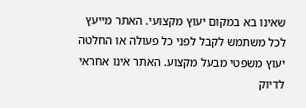שאינו בא במקום יעוץ מקצועי. האתר מייעץ לכל משתמש לקבל לפני כל פעולה או החלטה יעוץ משפטי מבעל מקצוע. האתר אינו אחראי לדיוק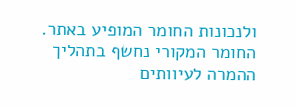ולנכונות החומר המופיע באתר. החומר המקורי נחשף בתהליך ההמרה לעיוותים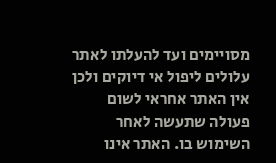מסויימים ועד להעלתו לאתר עלולים ליפול אי דיוקים ולכן אין האתר אחראי לשום פעולה שתעשה לאחר השימוש בו. האתר אינו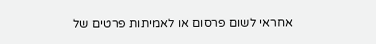אחראי לשום פרסום או לאמיתות פרטים של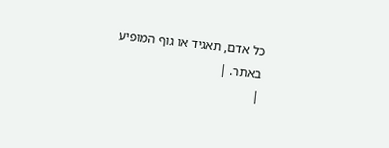כל אדם, תאגיד או גוף המופיע באתר. |
|